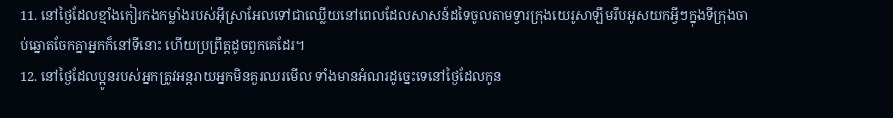11. នៅថ្ងៃដែលខ្មាំងកៀរកងកម្លាំងរបស់អ៊ីស្រាអែលទៅជាឈ្លើយនៅពេលដែលសាសន៍ដទៃចូលតាមទ្វារក្រុងយេរូសាឡឹមរឹបអូសយកអ្វីៗក្នុងទីក្រុងចាប់ឆ្នោតចែកគ្នាអ្នកក៏នៅទីនោះ ហើយប្រព្រឹត្តដូចពួកគេដែរ។
12. នៅថ្ងៃដែលប្អូនរបស់អ្នកត្រូវអន្តរាយអ្នកមិនគួរឈរមើល ទាំងមានអំណរដូច្នេះទេនៅថ្ងៃដែលកូន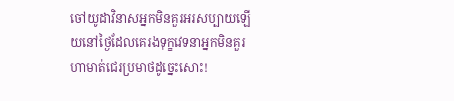ចៅយូដាវិនាសអ្នកមិនគួរអរសប្បាយឡើយនៅថ្ងៃដែលគេរងទុក្ខវេទនាអ្នកមិនគួរហាមាត់ជេរប្រមាថដូច្នេះសោះ!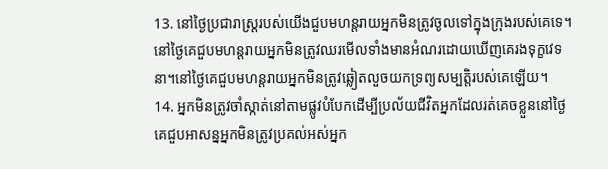13. នៅថ្ងៃប្រជារាស្ត្ររបស់យើងជួបមហន្តរាយអ្នកមិនត្រូវចូលទៅក្នុងក្រុងរបស់គេទេ។នៅថ្ងៃគេជួបមហន្តរាយអ្នកមិនត្រូវឈរមើលទាំងមានអំណរដោយឃើញគេរងទុក្ខវេទនា។នៅថ្ងៃគេជួបមហន្តរាយអ្នកមិនត្រូវឆ្លៀតលួចយកទ្រព្យសម្បត្តិរបស់គេឡើយ។
14. អ្នកមិនត្រូវចាំស្កាត់នៅតាមផ្លូវបំបែកដើម្បីប្រល័យជីវិតអ្នកដែលរត់គេចខ្លួននៅថ្ងៃគេជួបអាសន្នអ្នកមិនត្រូវប្រគល់អស់អ្នក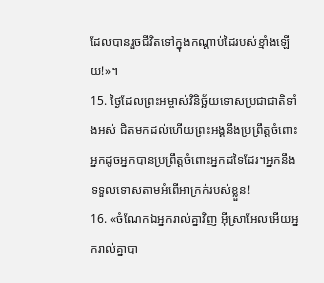ដែលបានរួចជីវិតទៅក្នុងកណ្ដាប់ដៃរបស់ខ្មាំងឡើយ!»។
15. ថ្ងៃដែលព្រះអម្ចាស់វិនិច្ឆ័យទោសប្រជាជាតិទាំងអស់ ជិតមកដល់ហើយព្រះអង្គនឹងប្រព្រឹត្តចំពោះអ្នកដូចអ្នកបានប្រព្រឹត្តចំពោះអ្នកដទៃដែរ។អ្នកនឹងទទួលទោសតាមអំពើអាក្រក់របស់ខ្លួន!
16. «ចំណែកឯអ្នករាល់គ្នាវិញ អ៊ីស្រាអែលអើយអ្នករាល់គ្នាបា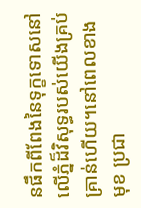នផឹកពីពែងនៃទុក្ខទោសនៅលើភ្នំដ៏វិសុទ្ធរបស់យើងគ្រប់គ្រាន់ហើយ។នៅពេលខាងមុខ ប្រជា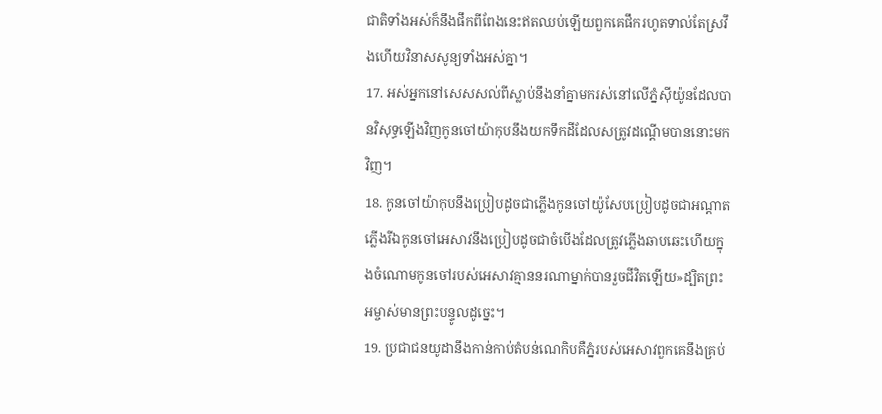ជាតិទាំងអស់ក៏នឹងផឹកពីពែងនេះឥតឈប់ឡើយពួកគេផឹករហូតទាល់តែស្រវឹងហើយវិនាសសូន្យទាំងអស់គ្នា។
17. អស់អ្នកនៅសេសសល់ពីស្លាប់នឹងនាំគ្នាមករស់នៅលើភ្នំស៊ីយ៉ូនដែលបានវិសុទ្ធឡើងវិញកូនចៅយ៉ាកុបនឹងយកទឹកដីដែលសត្រូវដណ្ដើមបាននោះមកវិញ។
18. កូនចៅយ៉ាកុបនឹងប្រៀបដូចជាភ្លើងកូនចៅយ៉ូសែបប្រៀបដូចជាអណ្ដាតភ្លើងរីឯកូនចៅអេសាវនឹងប្រៀបដូចជាចំបើងដែលត្រូវភ្លើងឆាបឆេះហើយក្នុងចំណោមកូនចៅរបស់អេសាវគ្មាននរណាម្នាក់បានរួចជីវិតឡើយ»ដ្បិតព្រះអម្ចាស់មានព្រះបន្ទូលដូច្នេះ។
19. ប្រជាជនយូដានឹងកាន់កាប់តំបន់ណេកិបគឺភ្នំរបស់អេសាវពួកគេនឹងគ្រប់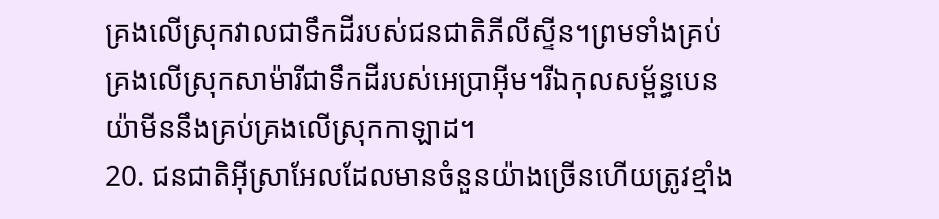គ្រងលើស្រុកវាលជាទឹកដីរបស់ជនជាតិភីលីស្ទីន។ព្រមទាំងគ្រប់គ្រងលើស្រុកសាម៉ារីជាទឹកដីរបស់អេប្រាអ៊ីម។រីឯកុលសម្ព័ន្ធបេនយ៉ាមីននឹងគ្រប់គ្រងលើស្រុកកាឡាដ។
20. ជនជាតិអ៊ីស្រាអែលដែលមានចំនួនយ៉ាងច្រើនហើយត្រូវខ្មាំង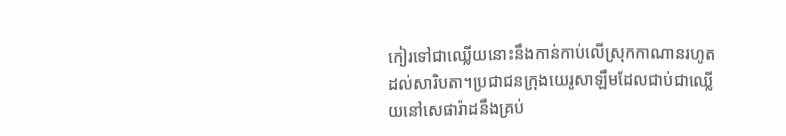កៀរទៅជាឈ្លើយនោះនឹងកាន់កាប់លើស្រុកកាណានរហូតដល់សារិបតា។ប្រជាជនក្រុងយេរូសាឡឹមដែលជាប់ជាឈ្លើយនៅសេផារ៉ាដនឹងគ្រប់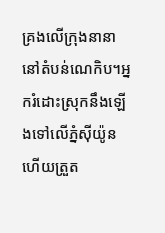គ្រងលើក្រុងនានានៅតំបន់ណេកិប។អ្នករំដោះស្រុកនឹងឡើងទៅលើភ្នំស៊ីយ៉ូនហើយត្រួត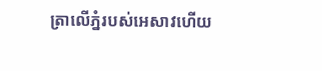ត្រាលើភ្នំរបស់អេសាវហើយ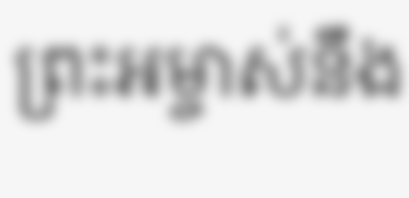ព្រះអម្ចាស់នឹង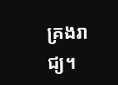គ្រងរាជ្យ។